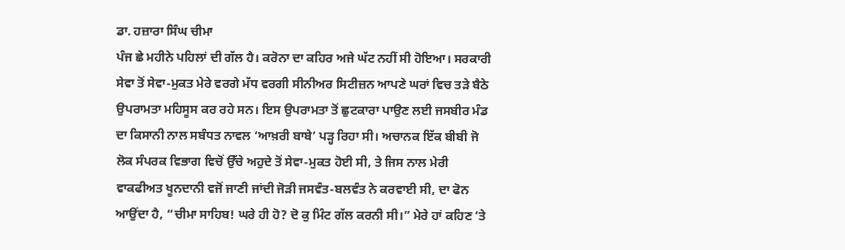ਡਾ. ਹਜ਼ਾਰਾ ਸਿੰਘ ਚੀਮਾ
ਪੰਜ ਛੇ ਮਹੀਨੇ ਪਹਿਲਾਂ ਦੀ ਗੱਲ ਹੈ। ਕਰੋਨਾ ਦਾ ਕਹਿਰ ਅਜੇ ਘੱਟ ਨਹੀਂ ਸੀ ਹੋਇਆ। ਸਰਕਾਰੀ ਸੇਵਾ ਤੋਂ ਸੇਵਾ-ਮੁਕਤ ਮੇਰੇ ਵਰਗੇ ਮੱਧ ਵਰਗੀ ਸੀਨੀਅਰ ਸਿਟੀਜ਼ਨ ਆਪਣੇ ਘਰਾਂ ਵਿਚ ਤੜੇ ਬੈਠੇ ਉਪਰਾਮਤਾ ਮਹਿਸੂਸ ਕਰ ਰਹੇ ਸਨ। ਇਸ ਉਪਰਾਮਤਾ ਤੋਂ ਛੁਟਕਾਰਾ ਪਾਉਣ ਲਈ ਜਸਬੀਰ ਮੰਡ ਦਾ ਕਿਸਾਨੀ ਨਾਲ ਸਬੰਧਤ ਨਾਵਲ ‘ਆਖ਼ਰੀ ਬਾਬੇ’ ਪੜ੍ਹ ਰਿਹਾ ਸੀ। ਅਚਾਨਕ ਇੱਕ ਬੀਬੀ ਜੋ ਲੋਕ ਸੰਪਰਕ ਵਿਭਾਗ ਵਿਚੋਂ ਉੱਚੇ ਅਹੁਦੇ ਤੋਂ ਸੇਵਾ-ਮੁਕਤ ਹੋਈ ਸੀ, ਤੇ ਜਿਸ ਨਾਲ ਮੇਰੀ ਵਾਕਫੀਅਤ ਖੂਨਦਾਨੀ ਵਜੋਂ ਜਾਣੀ ਜਾਂਦੀ ਜੋੜੀ ਜਸਵੰਤ-ਬਲਵੰਤ ਨੇ ਕਰਵਾਈ ਸੀ, ਦਾ ਫੋਨ ਆਉਂਦਾ ਹੈ, “ਚੀਮਾ ਸਾਹਿਬ! ਘਰੇ ਹੀ ਹੋ? ਦੋ ਕੁ ਮਿੰਟ ਗੱਲ ਕਰਨੀ ਸੀ।” ਮੇਰੇ ਹਾਂ ਕਹਿਣ ’ਤੇ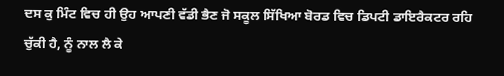ਦਸ ਕੁ ਮਿੰਟ ਵਿਚ ਹੀ ਉਹ ਆਪਣੀ ਵੱਡੀ ਭੈਣ ਜੋ ਸਕੂਲ ਸਿੱਖਿਆ ਬੋਰਡ ਵਿਚ ਡਿਪਟੀ ਡਾਇਰੈਕਟਰ ਰਹਿ ਚੁੱਕੀ ਹੈ, ਨੂੰ ਨਾਲ ਲੈ ਕੇ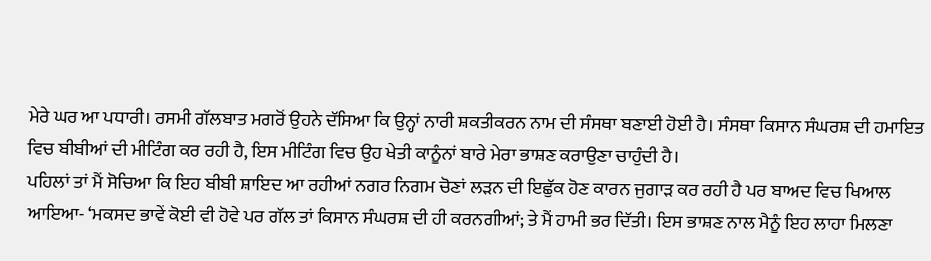ਮੇਰੇ ਘਰ ਆ ਪਧਾਰੀ। ਰਸਮੀ ਗੱਲਬਾਤ ਮਗਰੋਂ ਉਹਨੇ ਦੱਸਿਆ ਕਿ ਉਨ੍ਹਾਂ ਨਾਰੀ ਸ਼ਕਤੀਕਰਨ ਨਾਮ ਦੀ ਸੰਸਥਾ ਬਣਾਈ ਹੋਈ ਹੈ। ਸੰਸਥਾ ਕਿਸਾਨ ਸੰਘਰਸ਼ ਦੀ ਹਮਾਇਤ ਵਿਚ ਬੀਬੀਆਂ ਦੀ ਮੀਟਿੰਗ ਕਰ ਰਹੀ ਹੈ, ਇਸ ਮੀਟਿੰਗ ਵਿਚ ਉਹ ਖੇਤੀ ਕਾਨੂੰਨਾਂ ਬਾਰੇ ਮੇਰਾ ਭਾਸ਼ਣ ਕਰਾਉਣਾ ਚਾਹੁੰਦੀ ਹੈ।
ਪਹਿਲਾਂ ਤਾਂ ਮੈਂ ਸੋਚਿਆ ਕਿ ਇਹ ਬੀਬੀ ਸ਼ਾਇਦ ਆ ਰਹੀਆਂ ਨਗਰ ਨਿਗਮ ਚੋਣਾਂ ਲੜਨ ਦੀ ਇਛੁੱਕ ਹੋਣ ਕਾਰਨ ਜੁਗਾੜ ਕਰ ਰਹੀ ਹੈ ਪਰ ਬਾਅਦ ਵਿਚ ਖਿਆਲ ਆਇਆ- ‘ਮਕਸਦ ਭਾਵੇਂ ਕੋਈ ਵੀ ਹੋਵੇ ਪਰ ਗੱਲ ਤਾਂ ਕਿਸਾਨ ਸੰਘਰਸ਼ ਦੀ ਹੀ ਕਰਨਗੀਆਂ; ਤੇ ਮੈਂ ਹਾਮੀ ਭਰ ਦਿੱਤੀ। ਇਸ ਭਾਸ਼ਣ ਨਾਲ ਮੈਨੂੰ ਇਹ ਲਾਹਾ ਮਿਲਣਾ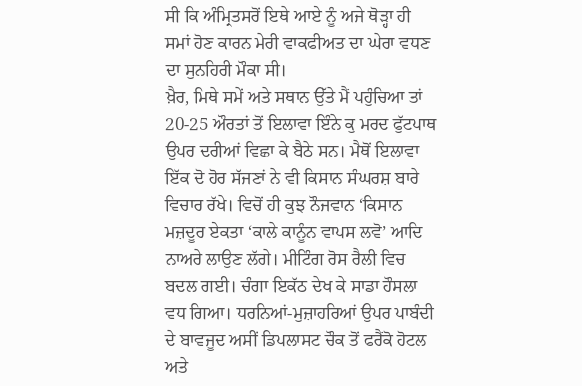ਸੀ ਕਿ ਅੰਮ੍ਰਿਤਸਰੋਂ ਇਥੇ ਆਏ ਨੂੰ ਅਜੇ ਥੋੜ੍ਹਾ ਹੀ ਸਮਾਂ ਹੋਣ ਕਾਰਨ ਮੇਰੀ ਵਾਕਫੀਅਤ ਦਾ ਘੇਰਾ ਵਧਣ ਦਾ ਸੁਨਹਿਰੀ ਮੌਕਾ ਸੀ।
ਖ਼ੈਰ, ਮਿਥੇ ਸਮੇਂ ਅਤੇ ਸਥਾਨ ਉੱਤੇ ਮੈਂ ਪਹੁੰਚਿਆ ਤਾਂ 20-25 ਔਰਤਾਂ ਤੋਂ ਇਲਾਵਾ ਇੰਨੇ ਕੁ ਮਰਦ ਫੁੱਟਪਾਥ ਉਪਰ ਦਰੀਆਂ ਵਿਛਾ ਕੇ ਬੈਠੇ ਸਨ। ਮੈਥੋਂ ਇਲਾਵਾ ਇੱਕ ਦੋ ਹੋਰ ਸੱਜਣਾਂ ਨੇ ਵੀ ਕਿਸਾਨ ਸੰਘਰਸ਼ ਬਾਰੇ ਵਿਚਾਰ ਰੱਖੇ। ਵਿਚੋਂ ਹੀ ਕੁਝ ਨੌਜਵਾਨ ‘ਕਿਸਾਨ ਮਜ਼ਦੂਰ ਏਕਤਾ ‘ਕਾਲੇ ਕਾਨੂੰਨ ਵਾਪਸ ਲਵੋ’ ਆਦਿ ਨਾਅਰੇ ਲਾਉਣ ਲੱਗੇ। ਮੀਟਿੰਗ ਰੋਸ ਰੈਲੀ ਵਿਚ ਬਦਲ ਗਈ। ਚੰਗਾ ਇਕੱਠ ਦੇਖ ਕੇ ਸਾਡਾ ਹੌਸਲਾ ਵਧ ਗਿਆ। ਧਰਨਿਆਂ-ਮੁਜ਼ਾਹਰਿਆਂ ਉਪਰ ਪਾਬੰਦੀ ਦੇ ਬਾਵਜੂਦ ਅਸੀਂ ਡਿਪਲਾਸਟ ਚੌਕ ਤੋਂ ਫਰੈਂਕੋ ਹੋਟਲ ਅਤੇ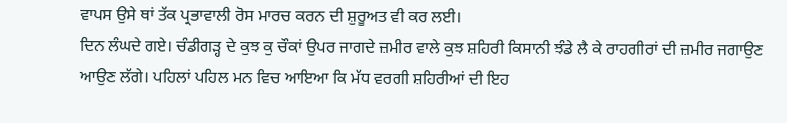ਵਾਪਸ ਉਸੇ ਥਾਂ ਤੱਕ ਪ੍ਰਭਾਵਾਲੀ ਰੋਸ ਮਾਰਚ ਕਰਨ ਦੀ ਸ਼ੁਰੂਅਤ ਵੀ ਕਰ ਲਈ।
ਦਿਨ ਲੰਘਦੇ ਗਏ। ਚੰਡੀਗੜ੍ਹ ਦੇ ਕੁਝ ਕੁ ਚੌਕਾਂ ਉਪਰ ਜਾਗਦੇ ਜ਼ਮੀਰ ਵਾਲੇ ਕੁਝ ਸ਼ਹਿਰੀ ਕਿਸਾਨੀ ਝੰਡੇ ਲੈ ਕੇ ਰਾਹਗੀਰਾਂ ਦੀ ਜ਼ਮੀਰ ਜਗਾਉਣ ਆਉਣ ਲੱਗੇ। ਪਹਿਲਾਂ ਪਹਿਲ ਮਨ ਵਿਚ ਆਇਆ ਕਿ ਮੱਧ ਵਰਗੀ ਸ਼ਹਿਰੀਆਂ ਦੀ ਇਹ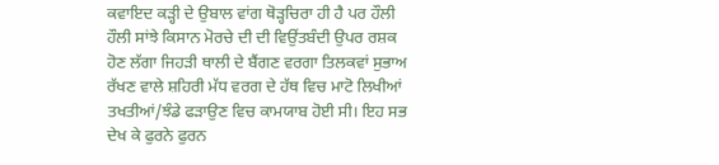ਕਵਾਇਦ ਕੜ੍ਹੀ ਦੇ ਉਬਾਲ ਵਾਂਗ ਥੋੜ੍ਹਚਿਰਾ ਹੀ ਹੈ ਪਰ ਹੌਲੀ ਹੌਲੀ ਸਾਂਝੇ ਕਿਸਾਨ ਮੋਰਚੇ ਦੀ ਦੀ ਵਿਉਂਤਬੰਦੀ ਉਪਰ ਰਸ਼ਕ ਹੋਣ ਲੱਗਾ ਜਿਹੜੀ ਥਾਲੀ ਦੇ ਬੈਂਗਣ ਵਰਗਾ ਤਿਲਕਵਾਂ ਸੁਭਾਅ ਰੱਖਣ ਵਾਲੇ ਸ਼ਹਿਰੀ ਮੱਧ ਵਰਗ ਦੇ ਹੱਥ ਵਿਚ ਮਾਟੋ ਲਿਖੀਆਂ ਤਖਤੀਆਂ/ਝੰਡੇ ਫੜਾਉਣ ਵਿਚ ਕਾਮਯਾਬ ਹੋਈ ਸੀ। ਇਹ ਸਭ ਦੇਖ ਕੇ ਫੁਰਨੇ ਫੁਰਨ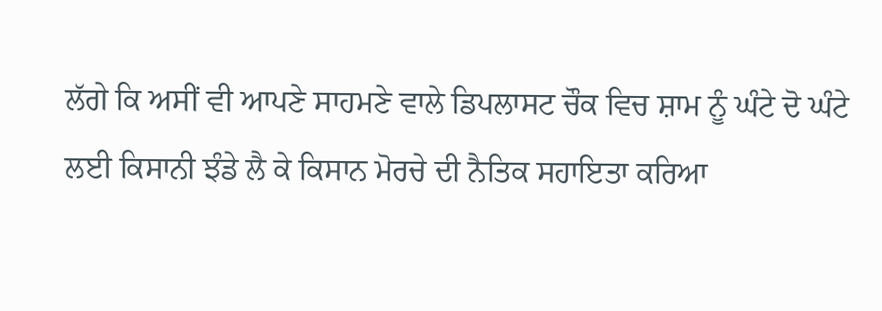ਲੱਗੇ ਕਿ ਅਸੀਂ ਵੀ ਆਪਣੇ ਸਾਹਮਣੇ ਵਾਲੇ ਡਿਪਲਾਸਟ ਚੌਕ ਵਿਚ ਸ਼ਾਮ ਨੂੰ ਘੰਟੇ ਦੋ ਘੰਟੇ ਲਈ ਕਿਸਾਨੀ ਝੰਡੇ ਲੈ ਕੇ ਕਿਸਾਨ ਮੋਰਚੇ ਦੀ ਨੈਤਿਕ ਸਹਾਇਤਾ ਕਰਿਆ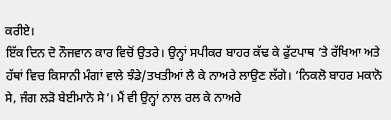ਕਰੀਏ।
ਇੱਕ ਦਿਨ ਦੋ ਨੌਜਵਾਨ ਕਾਰ ਵਿਚੋਂ ਉਤਰੇ। ਉਨ੍ਹਾਂ ਸਪੀਕਰ ਬਾਹਰ ਕੱਢ ਕੇ ਫੁੱਟਪਾਥ ’ਤੇ ਰੱਖਿਆ ਅਤੇ ਹੱਥਾਂ ਵਿਚ ਕਿਸਾਨੀ ਮੰਗਾਂ ਵਾਲੇ ਝੰਡੇ/ਤਖਤੀਆਂ ਲੈ ਕੇ ਨਾਅਰੇ ਲਾਉਣ ਲੱਗੇ। ‘ਨਿਕਲੋ ਬਾਹਰ ਮਕਾਨੋ ਸੇ, ਜੰਗ ਲੜੋ ਬੇਈਮਾਨੋ ਸੇ’। ਮੈਂ ਵੀ ਉਨ੍ਹਾਂ ਨਾਲ ਰਲ ਕੇ ਨਾਅਰੇ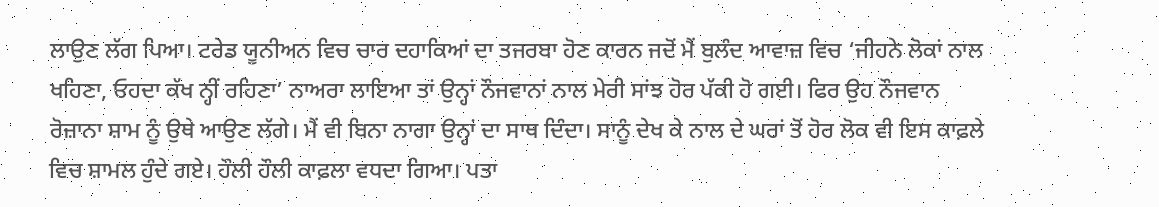ਲਾਉਣ ਲੱਗ ਪਿਆ। ਟਰੇਡ ਯੂਨੀਅਨ ਵਿਚ ਚਾਰ ਦਹਾਕਿਆਂ ਦਾ ਤਜਰਬਾ ਹੋਣ ਕਾਰਨ ਜਦੋਂ ਮੈਂ ਬੁਲੰਦ ਆਵਾਜ਼ ਵਿਚ ‘ਜੀਹਨੇ ਲੋਕਾਂ ਨਾਲ ਖਹਿਣਾ, ਓਹਦਾ ਕੱਖ ਨ੍ਹੀਂ ਰਹਿਣਾ’ ਨਾਅਰਾ ਲਾਇਆ ਤਾਂ ਉਨ੍ਹਾਂ ਨੌਜਵਾਨਾਂ ਨਾਲ ਮੇਰੀ ਸਾਂਝ ਹੋਰ ਪੱਕੀ ਹੋ ਗਈ। ਫਿਰ ਉਹ ਨੌਜਵਾਨ ਰੋਜ਼ਾਨਾ ਸ਼ਾਮ ਨੂੰ ਉਥੇ ਆਉਣ ਲੱਗੇ। ਮੈਂ ਵੀ ਬਿਨਾ ਨਾਗਾ ਉਨ੍ਹਾਂ ਦਾ ਸਾਥ ਦਿੰਦਾ। ਸਾਨੂੰ ਦੇਖ ਕੇ ਨਾਲ ਦੇ ਘਰਾਂ ਤੋਂ ਹੋਰ ਲੋਕ ਵੀ ਇਸ ਕਾਫ਼ਲੇ ਵਿਚ ਸ਼ਾਮਲ ਹੁੰਦੇ ਗਏ। ਹੌਲੀ ਹੌਲੀ ਕਾਫ਼ਲਾ ਵਧਦਾ ਗਿਆ। ਪਤਾ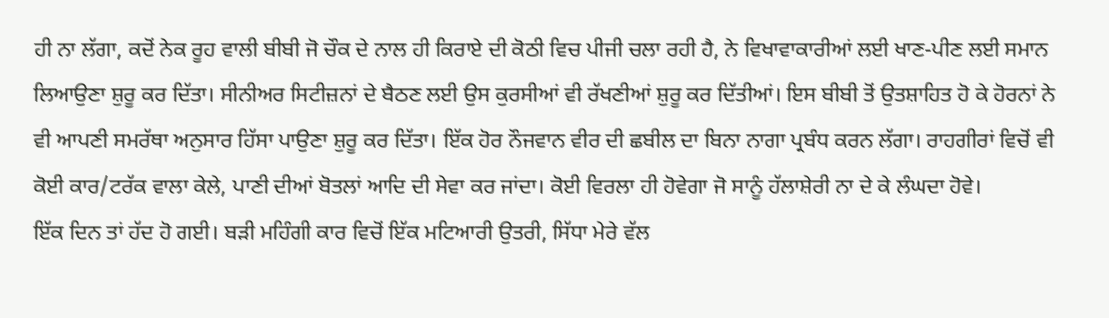ਹੀ ਨਾ ਲੱਗਾ, ਕਦੋਂ ਨੇਕ ਰੂਹ ਵਾਲੀ ਬੀਬੀ ਜੋ ਚੌਕ ਦੇ ਨਾਲ ਹੀ ਕਿਰਾਏ ਦੀ ਕੋਠੀ ਵਿਚ ਪੀਜੀ ਚਲਾ ਰਹੀ ਹੈ, ਨੇ ਵਿਖਾਵਾਕਾਰੀਆਂ ਲਈ ਖਾਣ-ਪੀਣ ਲਈ ਸਮਾਨ ਲਿਆਉਣਾ ਸ਼ੁਰੂ ਕਰ ਦਿੱਤਾ। ਸੀਨੀਅਰ ਸਿਟੀਜ਼ਨਾਂ ਦੇ ਬੈਠਣ ਲਈ ਉਸ ਕੁਰਸੀਆਂ ਵੀ ਰੱਖਣੀਆਂ ਸ਼ੁਰੂ ਕਰ ਦਿੱਤੀਆਂ। ਇਸ ਬੀਬੀ ਤੋਂ ਉਤਸ਼ਾਹਿਤ ਹੋ ਕੇ ਹੋਰਨਾਂ ਨੇ ਵੀ ਆਪਣੀ ਸਮਰੱਥਾ ਅਨੁਸਾਰ ਹਿੱਸਾ ਪਾਉਣਾ ਸ਼ੁਰੂ ਕਰ ਦਿੱਤਾ। ਇੱਕ ਹੋਰ ਨੌਜਵਾਨ ਵੀਰ ਦੀ ਛਬੀਲ ਦਾ ਬਿਨਾ ਨਾਗਾ ਪ੍ਰਬੰਧ ਕਰਨ ਲੱਗਾ। ਰਾਹਗੀਰਾਂ ਵਿਚੋਂ ਵੀ ਕੋਈ ਕਾਰ/ਟਰੱਕ ਵਾਲਾ ਕੇਲੇ, ਪਾਣੀ ਦੀਆਂ ਬੋਤਲਾਂ ਆਦਿ ਦੀ ਸੇਵਾ ਕਰ ਜਾਂਦਾ। ਕੋਈ ਵਿਰਲਾ ਹੀ ਹੋਵੇਗਾ ਜੋ ਸਾਨੂੰ ਹੱਲਾਸ਼ੇਰੀ ਨਾ ਦੇ ਕੇ ਲੰਘਦਾ ਹੋਵੇ।
ਇੱਕ ਦਿਨ ਤਾਂ ਹੱਦ ਹੋ ਗਈ। ਬੜੀ ਮਹਿੰਗੀ ਕਾਰ ਵਿਚੋਂ ਇੱਕ ਮਟਿਆਰੀ ਉਤਰੀ, ਸਿੱਧਾ ਮੇਰੇ ਵੱਲ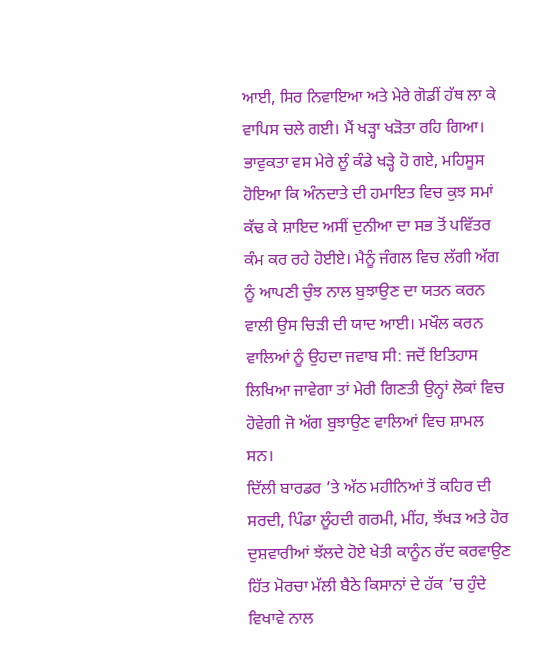ਆਈ, ਸਿਰ ਨਿਵਾਇਆ ਅਤੇ ਮੇਰੇ ਗੋਡੀਂ ਹੱਥ ਲਾ ਕੇ ਵਾਪਿਸ ਚਲੇ ਗਈ। ਮੈਂ ਖੜ੍ਹਾ ਖੜੋਤਾ ਰਹਿ ਗਿਆ। ਭਾਵੁਕਤਾ ਵਸ ਮੇਰੇ ਲੂੰ ਕੰਡੇ ਖੜ੍ਹੇ ਹੋ ਗਏ, ਮਹਿਸੂਸ ਹੋਇਆ ਕਿ ਅੰਨਦਾਤੇ ਦੀ ਹਮਾਇਤ ਵਿਚ ਕੁਝ ਸਮਾਂ ਕੱਢ ਕੇ ਸ਼ਾਇਦ ਅਸੀਂ ਦੁਨੀਆ ਦਾ ਸਭ ਤੋਂ ਪਵਿੱਤਰ ਕੰਮ ਕਰ ਰਹੇ ਹੋਈਏ। ਮੈਨੂੰ ਜੰਗਲ ਵਿਚ ਲੱਗੀ ਅੱਗ ਨੂੰ ਆਪਣੀ ਚੁੰਝ ਨਾਲ ਬੁਝਾਉਣ ਦਾ ਯਤਨ ਕਰਨ ਵਾਲੀ ਉਸ ਚਿੜੀ ਦੀ ਯਾਦ ਆਈ। ਮਖੌਲ ਕਰਨ ਵਾਲਿਆਂ ਨੂੰ ਉਹਦਾ ਜਵਾਬ ਸੀ: ਜਦੋਂ ਇਤਿਹਾਸ ਲਿਖਿਆ ਜਾਵੇਗਾ ਤਾਂ ਮੇਰੀ ਗਿਣਤੀ ਉਨ੍ਹਾਂ ਲੋਕਾਂ ਵਿਚ ਹੋਵੇਗੀ ਜੋ ਅੱਗ ਬੁਝਾਉਣ ਵਾਲਿਆਂ ਵਿਚ ਸ਼ਾਮਲ ਸਨ।
ਦਿੱਲੀ ਬਾਰਡਰ ’ਤੇ ਅੱਠ ਮਹੀਨਿਆਂ ਤੋਂ ਕਹਿਰ ਦੀ ਸਰਦੀ, ਪਿੰਡਾ ਲੂੰਹਦੀ ਗਰਮੀ, ਮੀਂਹ, ਝੱਖੜ ਅਤੇ ਹੋਰ ਦੁਸ਼ਵਾਰੀਆਂ ਝੱਲਦੇ ਹੋਏ ਖੇਤੀ ਕਾਨੂੰਨ ਰੱਦ ਕਰਵਾਉਣ ਹਿੱਤ ਮੋਰਚਾ ਮੱਲੀ ਬੈਠੇ ਕਿਸਾਨਾਂ ਦੇ ਹੱਕ ’ਚ ਹੁੰਦੇ ਵਿਖਾਵੇ ਨਾਲ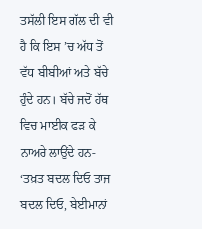ਤਸੱਲੀ ਇਸ ਗੱਲ ਦੀ ਵੀ ਹੈ ਕਿ ਇਸ ’ਚ ਅੱਧ ਤੋਂ ਵੱਧ ਬੀਬੀਆਂ ਅਤੇ ਬੱਚੇ ਹੁੰਦੇ ਹਨ। ਬੱਚੇ ਜਦੋਂ ਹੱਥ ਵਿਚ ਮਾਈਕ ਫੜ ਕੇ ਨਾਅਰੇ ਲਾਉਂਦੇ ਹਨ- ‘ਤਖ਼ਤ ਬਦਲ ਦਿਓ ਤਾਜ ਬਦਲ ਦਿਓ, ਬੇਈਮਾਨਾਂ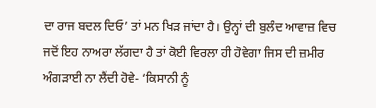ਦਾ ਰਾਜ ਬਦਲ ਦਿਓ’ ਤਾਂ ਮਨ ਖਿੜ ਜਾਂਦਾ ਹੈ। ਉਨ੍ਹਾਂ ਦੀ ਬੁਲੰਦ ਆਵਾਜ਼ ਵਿਚ ਜਦੋਂ ਇਹ ਨਾਅਰਾ ਲੱਗਦਾ ਹੈ ਤਾਂ ਕੋਈ ਵਿਰਲਾ ਹੀ ਹੋਵੇਗਾ ਜਿਸ ਦੀ ਜ਼ਮੀਰ ਅੰਗੜਾਈ ਨਾ ਲੈਂਦੀ ਹੋਵੇ- ‘ਕਿਸਾਨੀ ਨੂੰ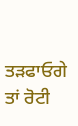ਤੜਫਾਓਗੇ ਤਾਂ ਰੋਟੀ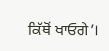ਕਿੱਥੋਂ ਖਾਓਗੇ’।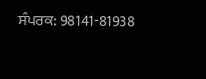ਸੰਪਰਕ: 98141-81938